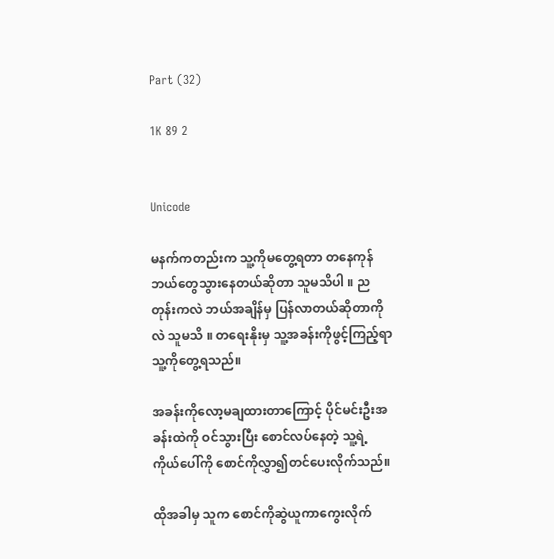Part (32)

1K 89 2


Unicode

မနက်ကတည်းက သူ့ကိုမတွေ့ရတာ တနေကုန်ဘယ်တွေသွားနေတယ်ဆိုတာ သူမသိပါ ။ ညတုန်းကလဲ ဘယ်အချိန်မှ ပြန်လာတယ်ဆိုတာကိုလဲ သူမသိ ။ တရေးနိုးမှ သူ့အခန်းကိုဖွင့်ကြည့်ရာ သူ့ကိုတွေ့ရသည်။

အခန်းကိုလော့မချထားတာကြောင့် ပိုင်မင်းဦးအခန်းထဲကို ဝင်သွားပြီး စောင်လပ်နေတဲ့ သူ့ရဲ့ကိုယ်ပေါ်ကို စောင်ကိုလွှာ၍တင်ပေးလိုက်သည်။

ထိုအခါမှ သူက စောင်ကိုဆွဲယူကာကွေးလိုက်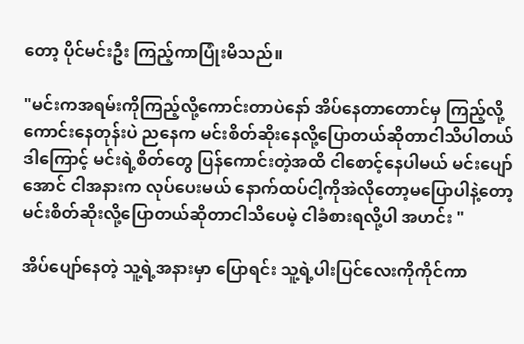တော့ ပိုင်မင်းဦး ကြည့်ကာပြုံးမိသည်။

"မင်းကအရမ်းကိုကြည့်လို့ကောင်းတာပဲနော် အိပ်နေတာတောင်မှ ကြည့်လို့ကောင်းနေတုန်းပဲ ညနေက မင်းစိတ်ဆိုးနေလို့ပြောတယ်ဆိုတာငါသိပါတယ် ဒါကြောင့် မင်းရဲ့စိတ်တွေ ပြန်ကောင်းတဲ့အထိ ငါစောင့်နေပါမယ် မင်းပျော်အောင် ငါအနားက လုပ်ပေးမယ် နောက်ထပ်ငါ့ကိုအဲလိုတော့မပြောပါနဲ့တော့ မင်းစိတ်ဆိုးလို့ပြောတယ်ဆိုတာငါသိပေမဲ့ ငါခံစားရလို့ပါ အဟင်း "

အိပ်ပျော်နေတဲ့ သူ့ရဲ့အနားမှာ ပြောရင်း သူ့ရဲ့ပါးပြင်လေးကိုကိုင်ကာ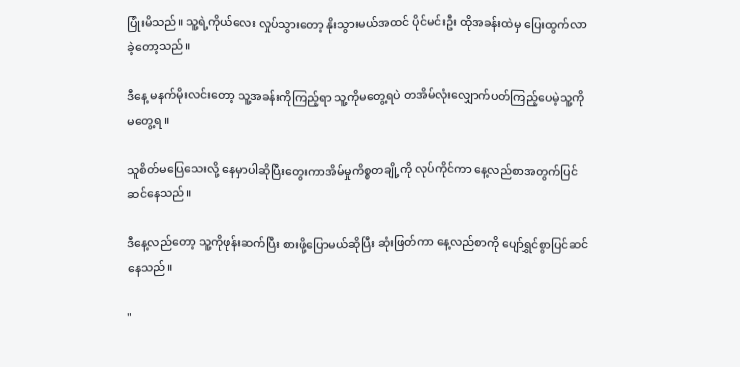ပြုံးမိသည်။ သူ့ရဲ့ကိုယ်လေး လှုပ်သွားတော့ နိုးသွားမယ်အထင် ပိုင်မင်းဦး ထိုအခန်းထဲမှ ပြေးထွက်လာခဲ့တော့သည်။

ဒီနေ့ မနက်မိုးလင်းတော့ သူ့အခန်းကိုကြည့်ရာ သူ့ကိုမတွေ့ရပဲ တအိမ်လုံးလျှောက်ပတ်ကြည့်ပေမဲ့သူ့ကိုမတွေ့ရ ။

သူစိတ်မပြေသေးလို့ နေမှာပါဆိုပြီးတွေးကာအိမ်မှုကိစ္စတချို့ကို လုပ်ကိုင်ကာ နေ့လည်စာအတွက်ပြင်ဆင်နေသည်။

ဒီနေ့လည်တော့ သူ့ကိုဖုန်းဆက်ပြီး စားဖို့ပြောမယ်ဆိုပြီး ဆုံးဖြတ်ကာ နေ့လည်စာကို ပျော်ရွှင်စွာပြင်ဆင်နေသည်။

"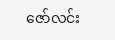ဇော်လင်း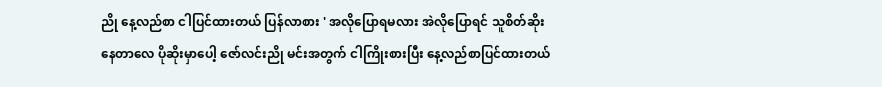ညို နေ့လည်စာ ငါပြင်ထားတယ် ပြန်လာစား ' အလိုပြောရမလား အဲလိုပြောရင် သူစိတ်ဆိုးနေတာလေ ပိုဆိုးမှာပေါ့ ဇော်လင်းညို မင်းအတွက် ငါကြိုးစားပြီး နေ့လည်စာပြင်ထားတယ်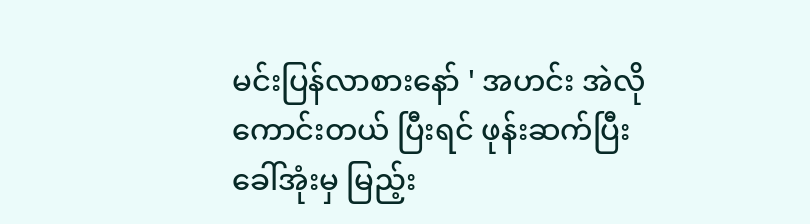မင်းပြန်လာစားနော် ' အဟင်း အဲလိုကောင်းတယ် ပြီးရင် ဖုန်းဆက်ပြီး ခေါ်အုံးမှ မြည့်း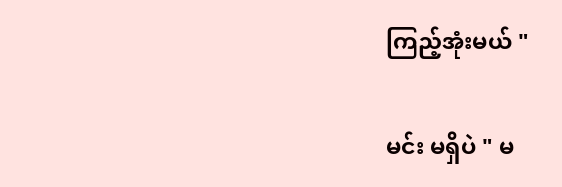ကြည့်အုံးမယ် "

မင်း မရှိပဲ " မ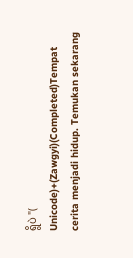ရွိပဲ "( Unicode)+(Zawgyi)(Completed)Tempat cerita menjadi hidup. Temukan sekarang